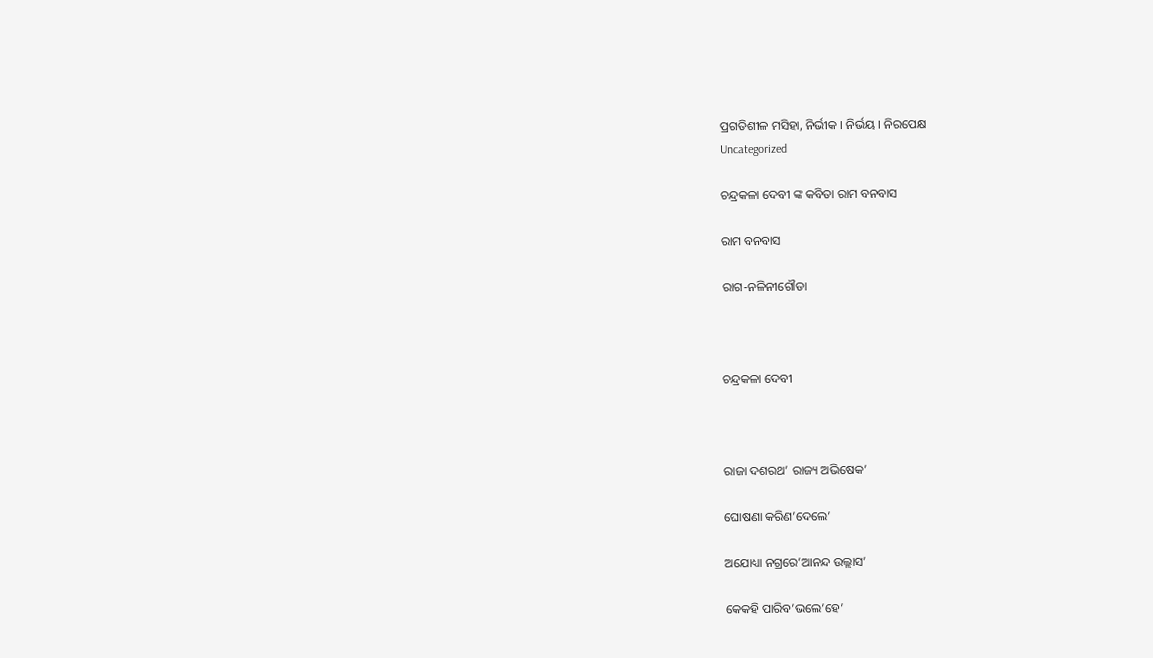ପ୍ରଗତିଶୀଳ ମସିହା, ନିର୍ଭୀକ I ନିର୍ଭୟ I ନିରପେକ୍ଷ
Uncategorized

ଚନ୍ଦ୍ରକଳା ଦେବୀ ଙ୍କ କବିତା ରାମ ବନବାସ

ରାମ ବନବାସ

ରାଗ-ନଳିନୀଗୌଡା



ଚନ୍ଦ୍ରକଳା ଦେବୀ



ରାଜା ଦଶରଥ’ ରାଜ୍ୟ ଅଭିଷେକ’

ଘୋଷଣା କରିଣ’ଦେଲେ’

ଅଯୋଧ୍ୟା ନଗ୍ରରେ’ଆନନ୍ଦ ଉଲ୍ଲାସ’

କେକହି ପାରିବ’ଭଲେ’ହେ’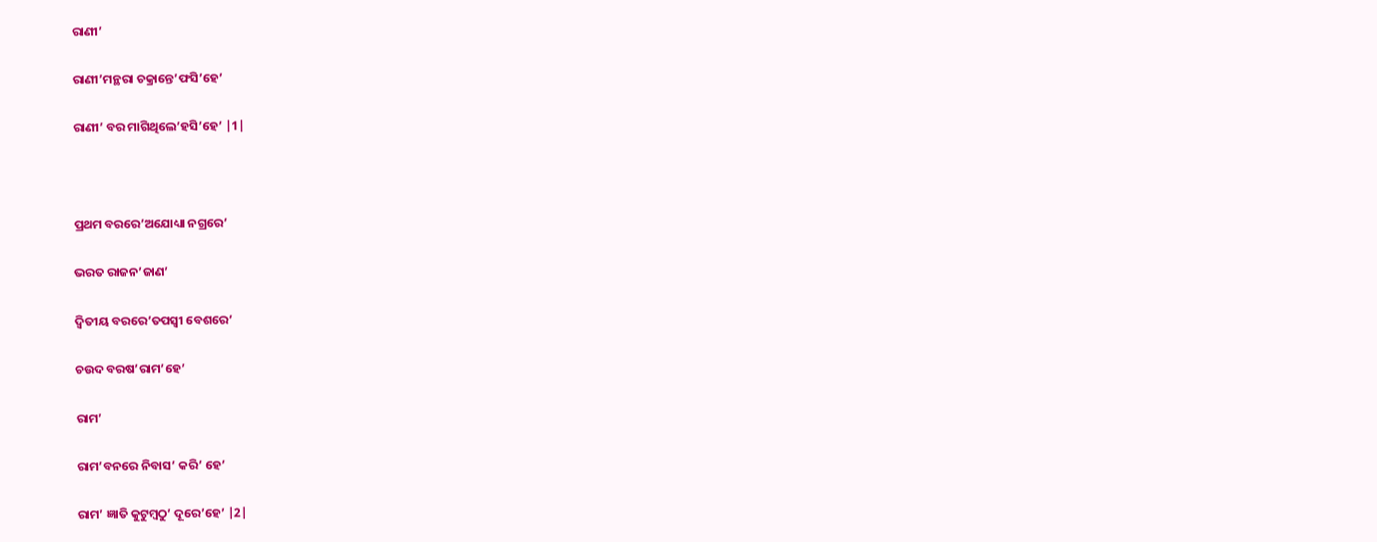ରାଣୀ’

ରାଣୀ’ମନ୍ଥରା ଚକ୍ରାନ୍ତେ’ଫସି’ହେ’

ରାଣୀ’ ବର ମାଗିଥିଲେ’ହସି’ହେ’ |1|



ପ୍ରଥମ ବରରେ’ଅଯୋଧ୍ୟା ନଗ୍ରରେ’

ଭରତ ରାଜନ’ଜାଣ’

ଦ୍ଵିତୀୟ ବରରେ’ତପସ୍ୱୀ ବେଶରେ’

ଚଉଦ ବରଷ’ରାମ’ହେ’

ରାମ’

ରାମ’ବନରେ ନିବାସ’ କରି’ ହେ’

ରାମ’ ଜ୍ଞାତି କୁଟୁମ୍ବଠୁ’ ଦୂରେ’ହେ’ |2|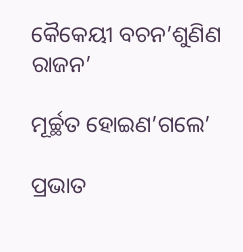କୈକେୟୀ ବଚନ’ଶୁଣିଣ ରାଜନ’

ମୂର୍ଚ୍ଛତ ହୋଇଣ’ଗଲେ’

ପ୍ରଭାତ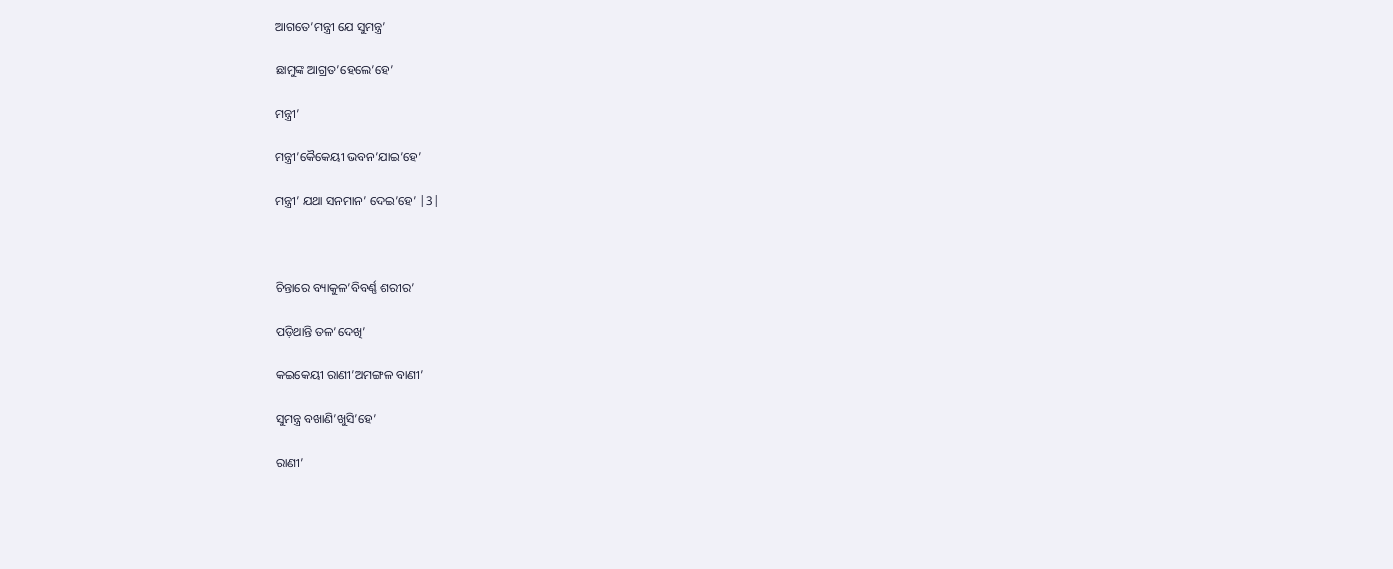ଆଗତେ’ମନ୍ତ୍ରୀ ଯେ ସୁମନ୍ତ୍ର’

ଛାମୁଙ୍କ ଆଗ୍ରତ’ହେଲେ’ହେ’

ମନ୍ତ୍ରୀ’

ମନ୍ତ୍ରୀ’କୈକେୟୀ ଭବନ’ଯାଇ’ହେ’

ମନ୍ତ୍ରୀ’ ଯଥା ସନମାନ’ ଦେଇ’ହେ’ |3|



ଚିନ୍ତାରେ ବ୍ୟାକୁଳ’ବିବର୍ଣ୍ଣ ଶରୀର’

ପଡ଼ିଥାନ୍ତି ତଳ’ଦେଖି’

କଇକେୟୀ ରାଣୀ’ଅମଙ୍ଗଳ ବାଣୀ’

ସୁମନ୍ତ୍ର ବଖାଣି’ଖୁସି’ହେ’

ରାଣୀ’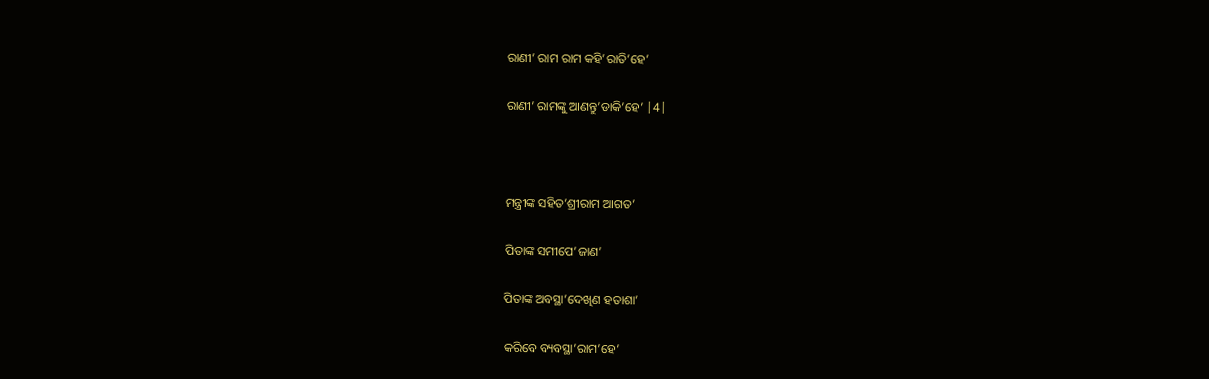ରାଣୀ’ ରାମ ରାମ କହି’ରାତି’ହେ’

ରାଣୀ’ ରାମଙ୍କୁ ଆଣନ୍ତୁ’ଡାକି’ହେ’ |4|



ମନ୍ତ୍ରୀଙ୍କ ସହିତ’ଶ୍ରୀରାମ ଆଗତ’

ପିତାଙ୍କ ସମୀପେ’ଜାଣ’

ପିତାଙ୍କ ଅବସ୍ଥା’ଦେଖିଣ ହତାଶା’

କରିବେ ବ୍ୟବସ୍ଥା’ରାମ’ହେ’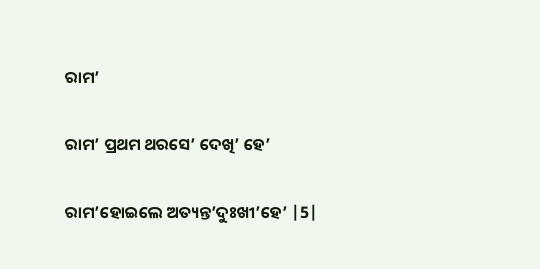ରାମ’

ରାମ’ ପ୍ରଥମ ଥରସେ’ ଦେଖି’ ହେ’

ରାମ’ହୋଇଲେ ଅତ୍ୟନ୍ତ’ଦୁଃଖୀ’ହେ’ |5|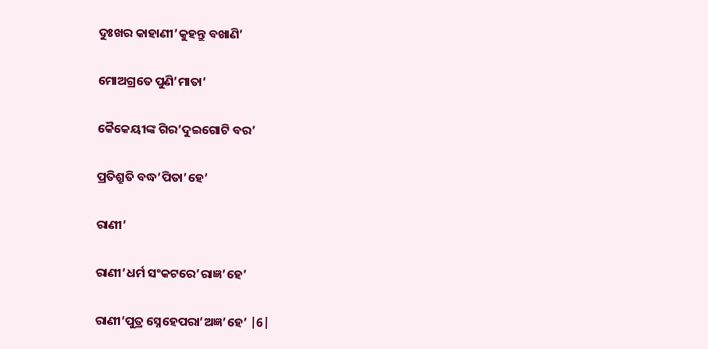ଦୁଃଖର କାହାଣୀ’କୁହନ୍ତୁ ବଖାଣି’

ମୋଅଗ୍ରତେ ପୁଣି’ମାତା’

କୈକେୟୀଙ୍କ ଗିର’ଦୁଇଗୋଟି ବର’

ପ୍ରତିଶ୍ରୁତି ବଦ୍ଧ’ପିତା’ହେ’

ରାଣୀ’

ରାଣୀ’ଧର୍ମ ସଂକଟରେ’ରାଜ୍ଞ’ହେ’

ରାଣୀ’ପୁତ୍ର ସ୍ନେହେପରା’ଅଜ୍ଞ’ହେ’ |6|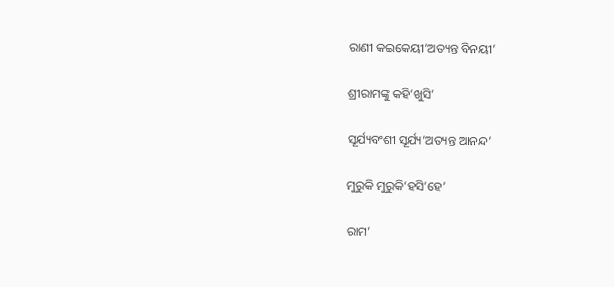ରାଣୀ କଇକେୟୀ’ଅତ୍ୟନ୍ତ ବିନୟୀ’

ଶ୍ରୀରାମଙ୍କୁ କହି’ଖୁସି’

ସୂର୍ଯ୍ୟବଂଶୀ ସୂର୍ଯ୍ୟ’ଅତ୍ୟନ୍ତ ଆନନ୍ଦ’

ମୁରୁକି ମୁରୁକି’ହସି’ହେ’

ରାମ’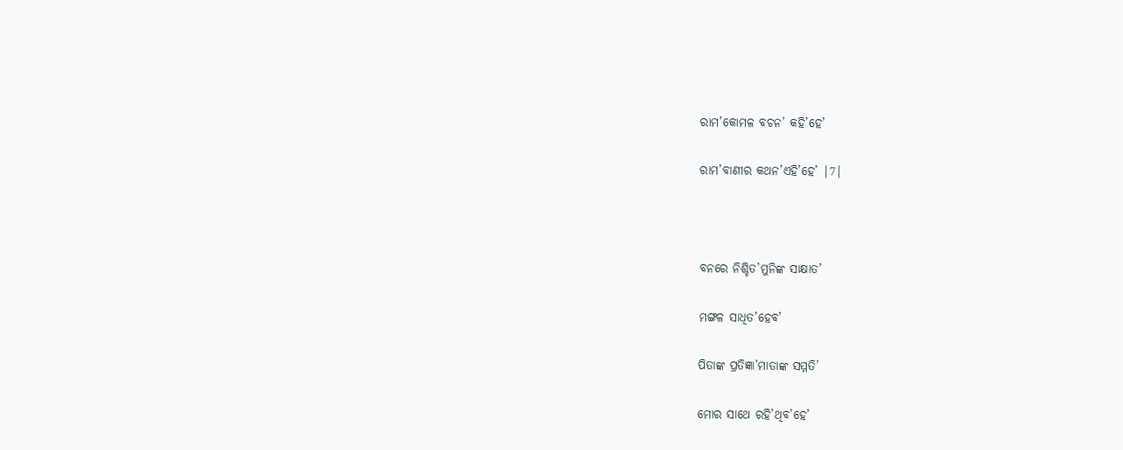ରାମ’କୋମଳ ବଚନ’ କହି’ହେ’

ରାମ’ବାଣୀର କଥନ’ଏହି’ହେ’ |7|



ବନରେ ନିଶ୍ଚିତ’ମୁନିଙ୍କ ସାକ୍ଷାତ’

ମଙ୍ଗଳ ସାଧିତ’ହେବ’

ପିତାଙ୍କ ପ୍ରତିଜ୍ଞା’ମାତାଙ୍କ ସମ୍ମତି’

ମୋର ସାଥେ ରହି’ଥିବ’ହେ’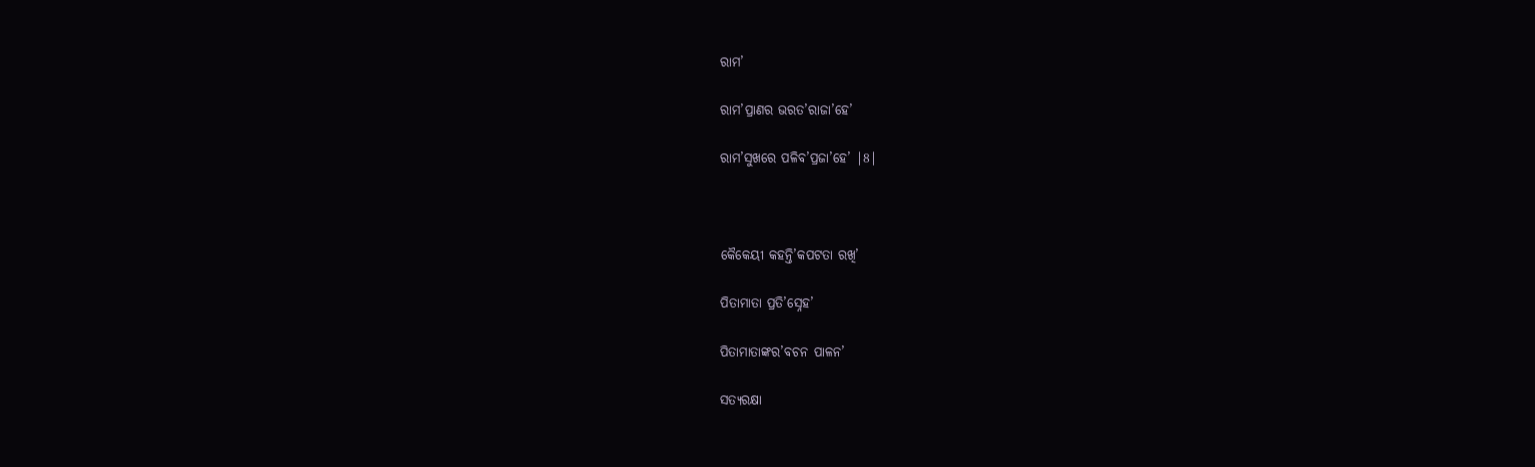ରାମ’

ରାମ’ପ୍ରାଣର ଭରତ’ରାଜା’ହେ’

ରାମ’ସୁଖରେ ପଳିବ’ପ୍ରଜା’ହେ’ |8|



କୈକେୟୀ କହନ୍ତି’କପଟତା ରଖି’

ପିତାମାତା ପ୍ରତି’ସ୍ନେହ’

ପିତାମାତାଙ୍କର’ବଚନ ପାଳନ’

ସତ୍ୟରକ୍ଷା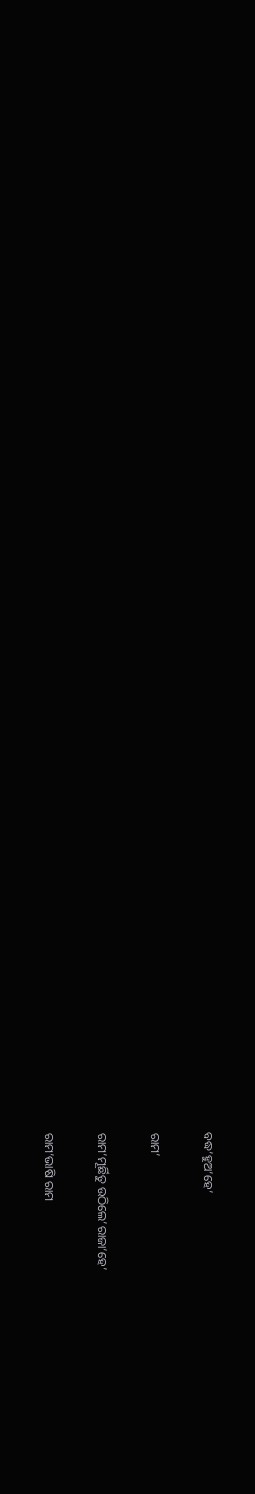ବଦ୍ଧ’ହୁଅ’ହେ’

ରାମ’

ରାମ’ମୂର୍ଛିତୁ ଉଠିଲେ’ରାଜା’ହେ’

ରାମ’ଭାଷି ରାମ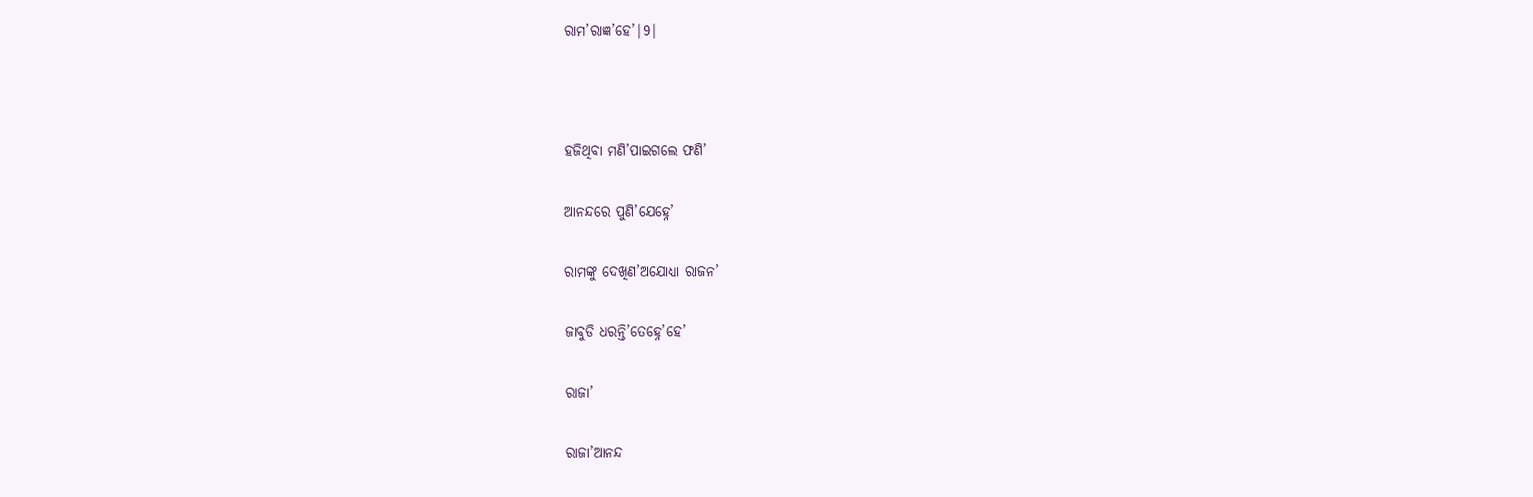ରାମ’ରାଜ୍ଞ’ହେ’|9|



ହଜିଥିବା ମଣି’ପାଇଗଲେ ଫଣି’

ଆନନ୍ଦରେ ପୁଣି’ଯେହ୍ନେ’

ରାମଙ୍କୁ ଦେଖିଣ’ଅଯୋଧ୍ୟା ରାଜନ’

ଜାବୁଡି ଧରନ୍ତି’ତେହ୍ନେ’ହେ’

ରାଜା’

ରାଜା’ଆନନ୍ଦ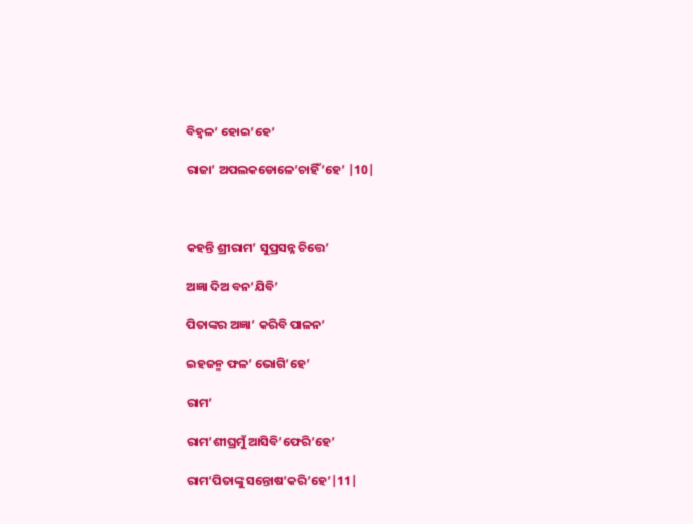ବିହ୍ଵଳ’ ହୋଇ’ହେ’

ରାଜା’ ଅପଲକଡୋଳେ’ଚାହିଁ’ହେ’ |10|



କହନ୍ତି ଶ୍ରୀରାମ’ ସୁପ୍ରସନ୍ନ ଚିତ୍ତେ’

ଅଜ୍ଞା ଦିଅ ବନ’ଯିବି’

ପିତାଙ୍କର ଅଜ୍ଞା’ କରିବି ପାଳନ’

ଇହଜନ୍ମ ଫଳ’ ଭୋଗି’ହେ’

ରାମ’

ରାମ’ଶୀଘ୍ରମୁଁ ଆସିବି’ଫେରି’ହେ’

ରାମ’ପିତାଙ୍କୁ ସନ୍ତୋଷ’କରି’ହେ’|11|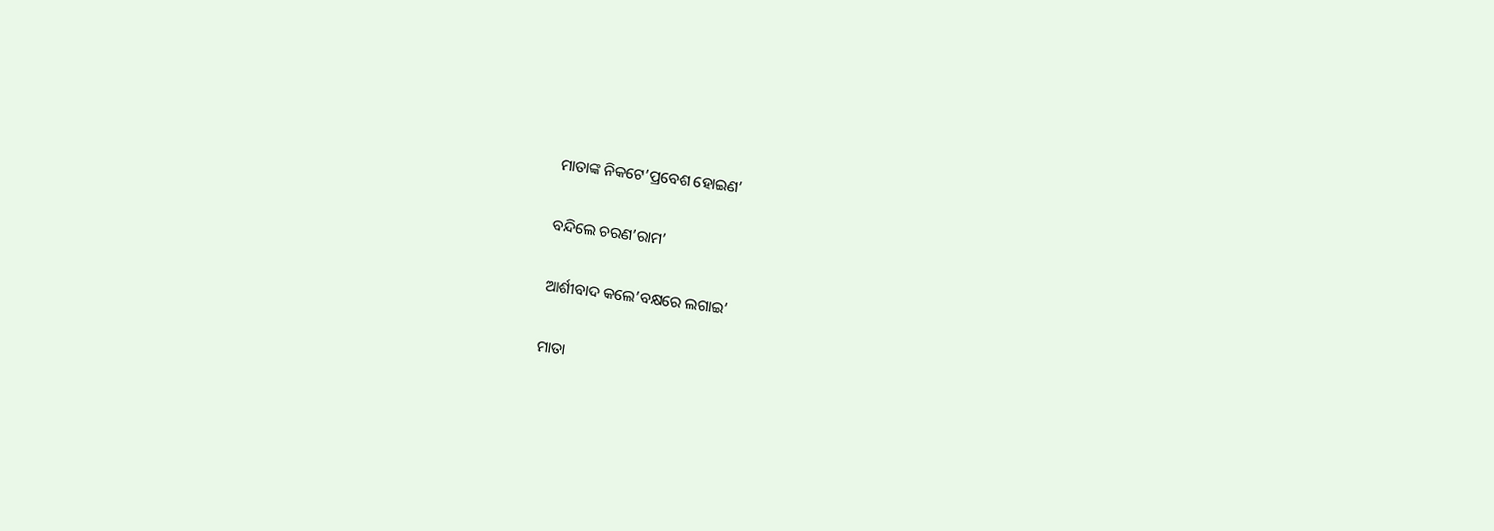ମାତାଙ୍କ ନିକଟେ’ପ୍ରବେଶ ହୋଇଣ’

ବନ୍ଦିଲେ ଚରଣ’ରାମ’

ଆର୍ଶୀବାଦ କଲେ’ବକ୍ଷରେ ଲଗାଇ’

ମାତା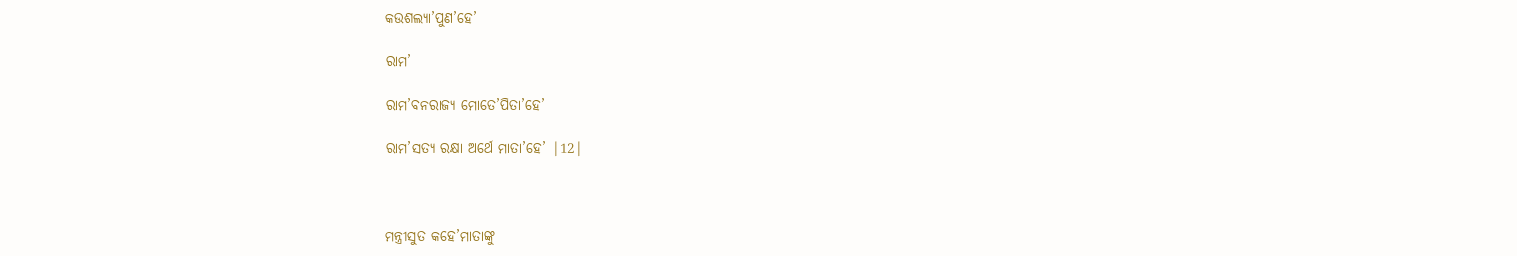କଉଶଲ୍ୟା’ପୁଣ’ହେ’

ରାମ’

ରାମ’ବନରାଜ୍ୟ ମୋତେ’ପିତା’ହେ’

ରାମ’ସତ୍ୟ ରକ୍ଷା ଅର୍ଥେ ମାତା’ହେ’ |12|



ମନ୍ତ୍ରୀସୁତ କହେ’ମାତାଙ୍କୁ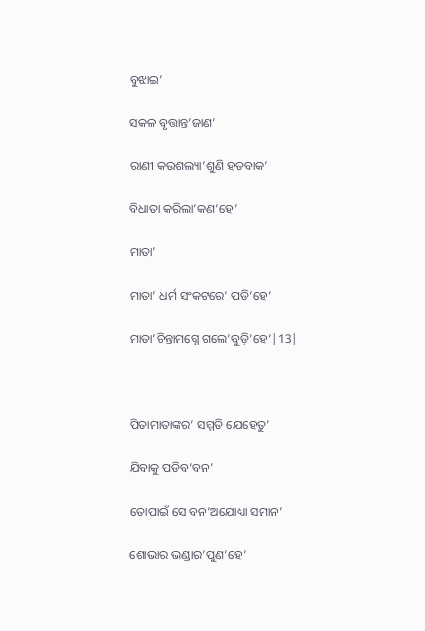ବୁଝାଇ’

ସକଳ ବୃତ୍ତାନ୍ତ’ଜାଣ’

ରାଣୀ କଉଶଲ୍ୟା’ଶୁଣି ହତବାକ’

ବିଧାତା କରିଲା’କଣ’ହେ’

ମାତା’

ମାତା’ ଧର୍ମ ସଂକଟରେ’ ପଡି’ହେ’

ମାତା’ଚିନ୍ତାମଗ୍ନେ ଗଲେ’ବୁଡ଼ି’ହେ’|13|



ପିତାମାତାଙ୍କର’ ସମ୍ମତି ଯେହେତୁ’

ଯିବାକୁ ପଡିବ’ବନ’

ତୋପାଇଁ ସେ ବନ’ଅଯୋଧ୍ୟା ସମାନ’

ଶୋଭାର ଭଣ୍ଡାର’ପୁଣ’ହେ’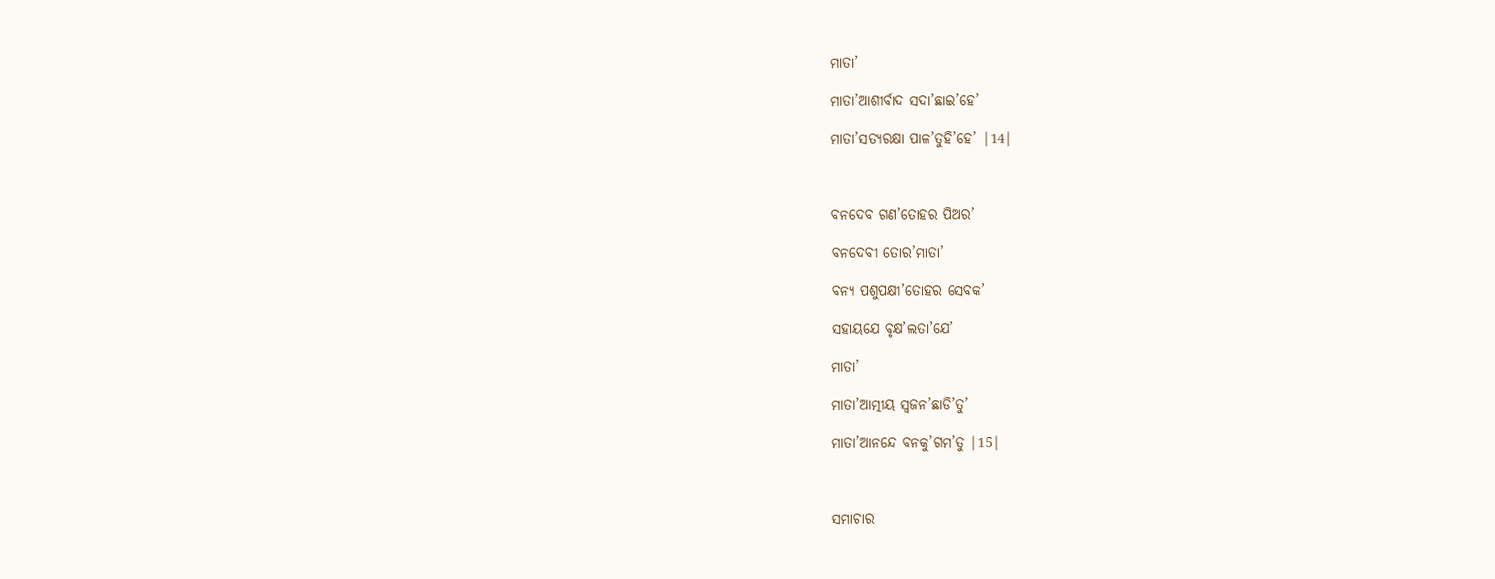ମାତା’

ମାତା’ଆଶୀର୍ବାଦ ସଦା’ଛାଇ’ହେ’

ମାତା’ସତ୍ୟରକ୍ଷା ପାଳ’ତୁହି’ହେ’ |14|



ବନଦେବ ଗଣ’ତୋହର ପିଅର’

ବନଦେବୀ ତୋର’ମାତା’

ବନ୍ୟ ପଶୁପକ୍ଷୀ’ତୋହର ସେବକ’

ସହାୟଯେ ବୃକ୍ଷ’ଲତା’ଯେ’

ମାତା’

ମାତା’ଆତ୍ମୀୟ ସ୍ୱଜନ’ଛାଡି’ତୁ’

ମାତା’ଆନନ୍ଦେ ବନକୁ’ଗମ’ତୁ |15|



ସମାଚାର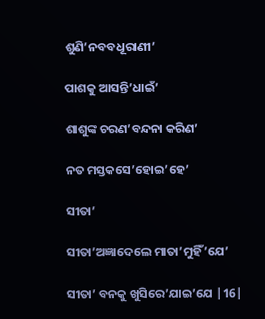ଶୁଣି’ନବବଧୂରାଣୀ’

ପାଶକୁ ଆସନ୍ତି’ଧାଇଁ’

ଶାଶୁଙ୍କ ଚରଣ’ବନ୍ଦନା କରିଣ’

ନତ ମସ୍ତକସେ’ହୋଇ’ହେ’

ସୀତା’

ସୀତା’ଅଜ୍ଞାଦେଲେ ମାତା’ମୁହିଁ’ଯେ’

ସୀତା’ ବନକୁ ଖୁସିରେ’ଯାଇ’ଯେ |16|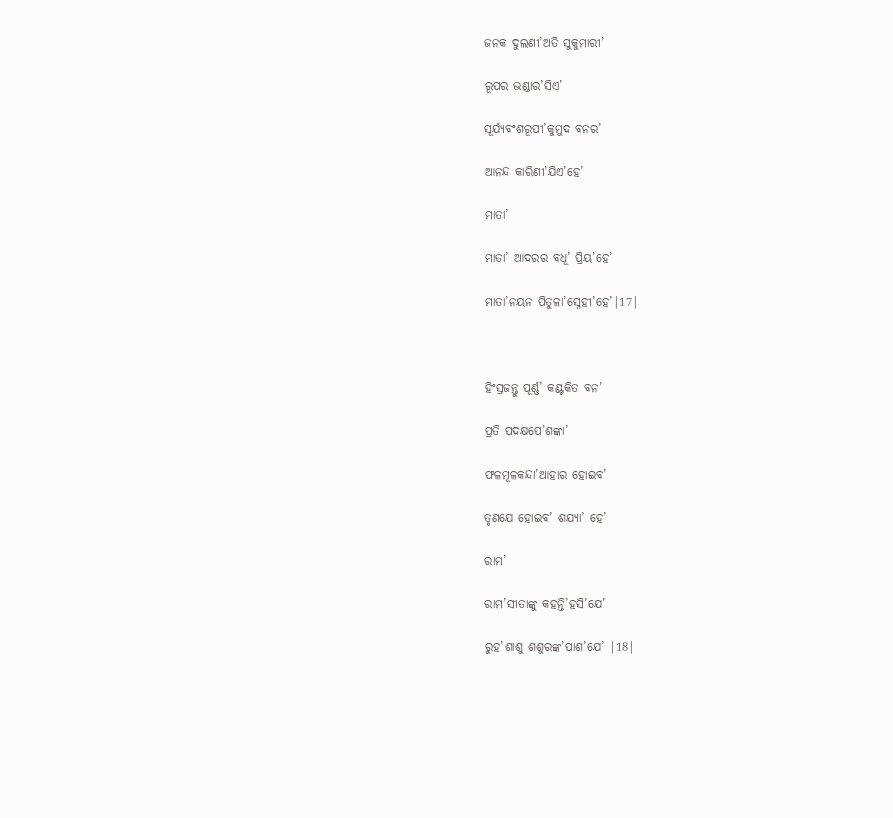ଜନକ ଦୁଲଣୀ’ଅତି ସୁକୁମାରୀ’

ରୂପର ଭଣ୍ଡାର’ସିଏ’

ସୂର୍ଯ୍ୟବଂଶରୂପୀ’କୁମୁଦ ବନର’

ଆନନ୍ଦ କାରିଣୀ’ଯିଏ’ହେ’

ମାତା’

ମାତା’ ଆଦରର ବଧୂ’ ପ୍ରିୟ’ହେ’

ମାତା’ନୟନ ପିତୁଳା’ସ୍ନେହୀ’ହେ’|17|



ହିଂସ୍ରଜନ୍ତୁ ପୂର୍ଣ୍ଣ’ କଣ୍ଟକିତ ବନ’

ପ୍ରତି ପଦକ୍ଷପେ’ଶଙ୍କା’

ଫଳମୂଳକନ୍ଦା’ଆହାର ହୋଇବ’

ତୃଣଯେ ହୋଇବ’ ଶଯ୍ୟା’ ହେ’

ରାମ’

ରାମ’ସୀତାଙ୍କୁ କହନ୍ତି’ହସି’ଯେ’

ରୁହ’ଶାଶୁ ଶଶୁରଙ୍କ’ପାଶ’ଯେ’ |18|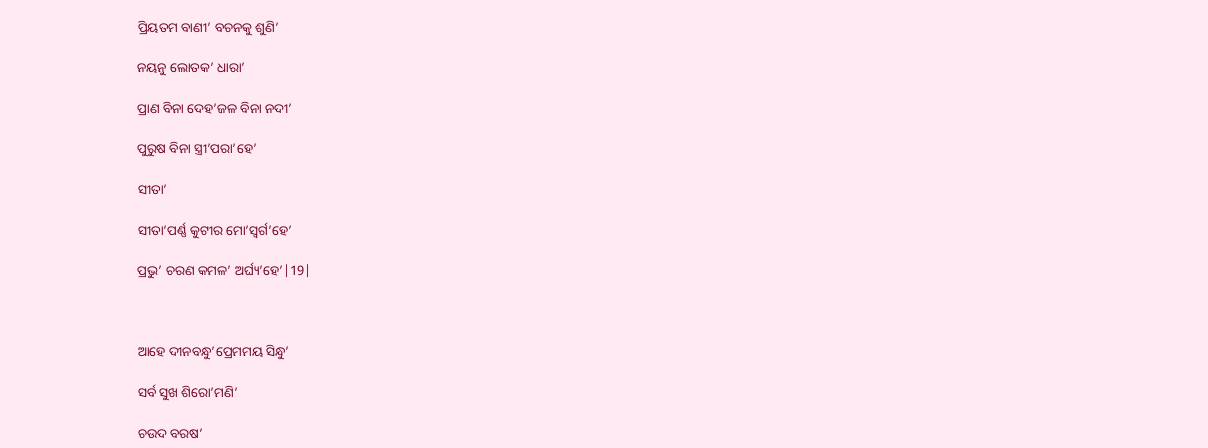ପ୍ରିୟତମ ବାଣୀ’ ବଚନକୁ ଶୁଣି’

ନୟନୁ ଲୋତକ’ ଧାରା’

ପ୍ରାଣ ବିନା ଦେହ’ଜଳ ବିନା ନଦୀ’

ପୁରୁଷ ବିନା ସ୍ତ୍ରୀ’ପରା’ହେ’

ସୀତା’

ସୀତା’ପର୍ଣ୍ଣ କୁଟୀର ମୋ’ସ୍ୱର୍ଗ’ହେ’

ପ୍ରଭୁ’ ଚରଣ କମଳ’ ଅର୍ଘ୍ୟ’ହେ’|19|



ଆହେ ଦୀନବନ୍ଧୁ’ପ୍ରେମମୟ ସିନ୍ଧୁ’

ସର୍ବ ସୁଖ ଶିରୋ’ମଣି’

ଚଉଦ ବରଷ’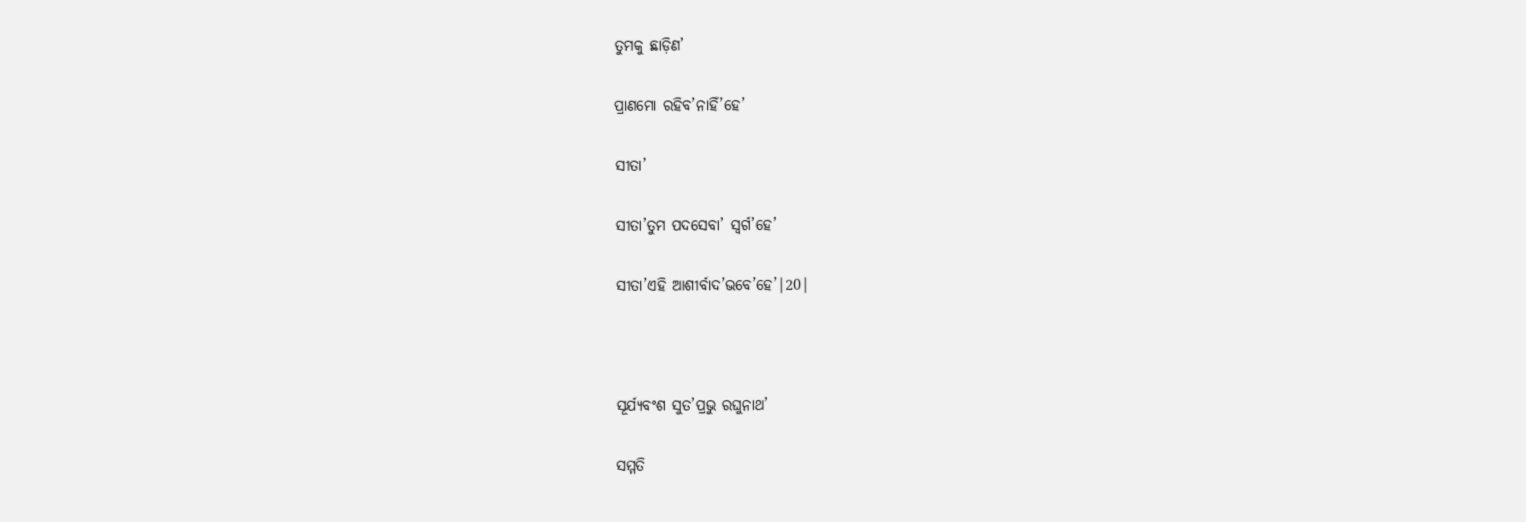ତୁମକୁ ଛାଡ଼ିଣ’

ପ୍ରାଣମୋ ରହିବ’ନାହିଁ’ହେ’

ସୀତା’

ସୀତା’ତୁମ ପଦସେବା’ ସ୍ୱର୍ଗ’ହେ’

ସୀତା’ଏହି ଆଶୀର୍ବାଦ’ଭବେ’ହେ’|20|



ସୂର୍ଯ୍ୟବଂଶ ସୁତ’ପ୍ରଭୁ ରଘୁନାଥ’

ସମ୍ମତି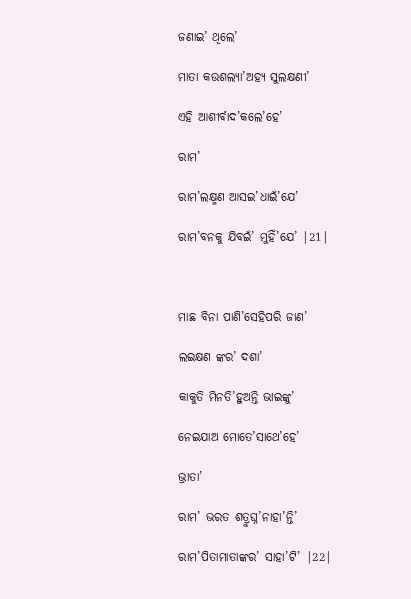ଜଣାଇ’ ଥିଲେ’

ମାତା କଉଶଲ୍ୟା’ଅହ୍ୟ ସୁଲକ୍ଷଣୀ’

ଏହି ଆଶୀର୍ବାଦ’କଲେ’ହେ’

ରାମ’

ରାମ’ଲକ୍ଷ୍ମଣ ଆସଇ’ଧାଇଁ’ଯେ’

ରାମ’ବନକୁ ଯିବଇଁ’ ମୁହିଁ’ଯେ’ |21|



ମାଛ ବିନା ପାଣି’ସେହିପରି ଜାଣ’

ଲଇକ୍ଷଣ ଙ୍କର’ ଦଶା’

କାକୁତି ମିନତି’ହୁଅନ୍ତି ଭାଇଙ୍କୁ’

ନେଇଯାଅ ମୋତେ’ସାଥେ’ହେ’

ଭ୍ରାତା’

ରାମ’ ଭରତ ଶତ୍ରୁଘ୍ନ’ନାହା’ନ୍ତି’

ରାମ’ପିତାମାତାଙ୍କର’ ସାହା’ଟି’ |22|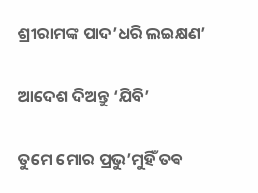ଶ୍ରୀରାମଙ୍କ ପାଦ’ଧରି ଲଇକ୍ଷଣ’

ଆଦେଶ ଦିଅନ୍ତୁ ‘ଯିବି’

ତୁମେ ମୋର ପ୍ରଭୁ’ମୁହିଁ ତଵ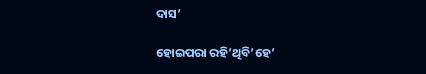ଦାସ’

ହୋଇପରା ରହି’ଥିବି’ହେ’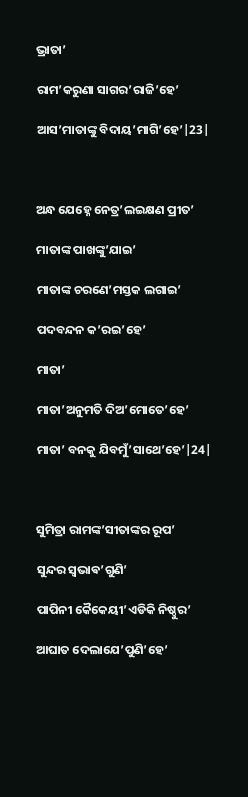ଭ୍ରାତା’

ରାମ’କରୁଣା ସାଗର’ରାଜି’ହେ’

ଆସ’ମାତାଙ୍କୁ ବିଦାୟ’ମାଗି’ହେ’|23|



ଅନ୍ଧ ଯେହ୍ନେ ନେତ୍ର’ଲଇକ୍ଷଣ ପ୍ରୀତ’

ମାତାଙ୍କ ପାଖଙ୍କୁ’ଯାଇ’

ମାତାଙ୍କ ଚରଣେ’ମସ୍ତକ ଲଗାଇ’

ପଦବନ୍ଦନ କ’ରଇ’ହେ’

ମାତା’

ମାତା’ଅନୁମତି ଦିଅ’ମୋତେ’ହେ’

ମାତା’ ବନକୁ ଯିବମୁଁ’ସାଥେ’ହେ’|24|



ସୁମିତ୍ରା ରାମଙ୍କ’ସୀତାଙ୍କର ରୂପ’

ସୁନ୍ଦର ସ୍ଵଭାଵ’ଗୁଣି’

ପାପିନୀ କୈକେୟୀ’ଏଡିକି ନିଷ୍ଠୁର’

ଆଘାତ ଦେଲାଯେ’ପୁଣି’ହେ’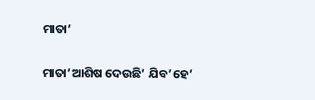ମାତା’

ମାତା’ଆଶିଷ ଦେଉଛି’ ଯିବ’ହେ’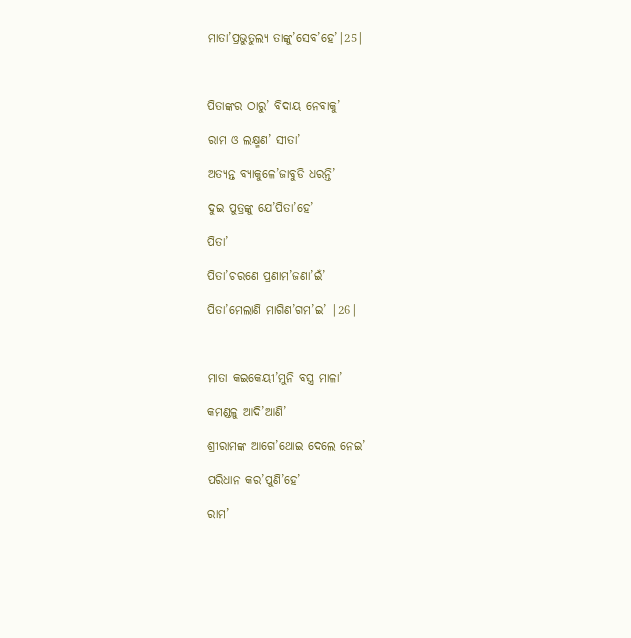ମାତା’ପ୍ରଭୁତୁଲ୍ୟ ତାଙ୍କୁ’ସେବ’ହେ’|25|



ପିତାଙ୍କର ଠାରୁ’ ବିଦାୟ ନେବାକୁ’

ରାମ ଓ ଲକ୍ଷ୍ମଣ’ ସୀତା’

ଅତ୍ୟନ୍ତ ବ୍ୟାକୁଳେ’ଜାବୁଡି ଧରନ୍ତି’

ଦୁଇ ପୁତ୍ରଙ୍କୁ ଯେ’ପିତା’ହେ’

ପିତା’

ପିତା’ଚରଣେ ପ୍ରଣାମ’ଜଣା’ଇଁ’

ପିତା’ମେଲାଣି ମାଗିଣ’ଗମ’ଇ’ |26|



ମାତା କଇକେୟୀ’ମୁନି ବସ୍ତ୍ର ମାଳା’

କମଣ୍ଡଳୁ ଆଦି’ଆଣି’

ଶ୍ରୀରାମଙ୍କ ଆଗେ’ଥୋଇ ଦେଲେ ନେଇ’

ପରିଧାନ କର’ପୁଣି’ହେ’

ରାମ’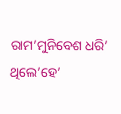ରାମ’ମୁନିବେଶ ଧରି’ ଥିଲେ’ହେ’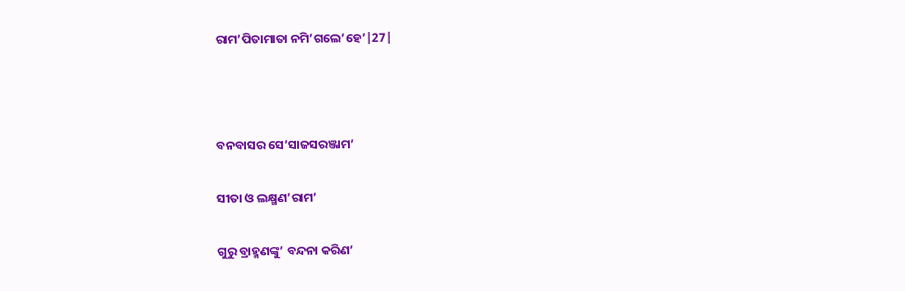ରାମ’ପିତାମାତା ନମି’ଗଲେ’ହେ’|27|



ବନବାସର ସେ’ସାଜସରଞ୍ଜାମ’

ସୀତା ଓ ଲକ୍ଷ୍ମଣ’ରାମ’

ଗୁରୁ ବ୍ରାହ୍ମଣଙ୍କୁ’ ବନ୍ଦନା କରିଣ’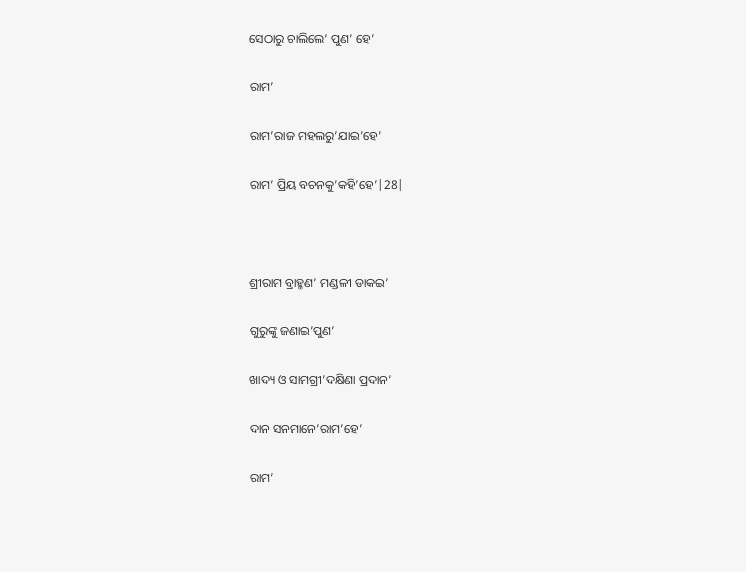ସେଠାରୁ ଚାଲିଲେ’ ପୁଣ’ ହେ’

ରାମ’

ରାମ’ରାଜ ମହଲରୁ’ଯାଇ’ହେ’

ରାମ’ ପ୍ରିୟ ବଚନକୁ’କହି’ହେ’|28|



ଶ୍ରୀରାମ ବ୍ରାହ୍ମଣ’ ମଣ୍ଡଳୀ ଡାକଇ’

ଗୁରୁଙ୍କୁ ଜଣାଇ’ପୁଣ’

ଖାଦ୍ୟ ଓ ସାମଗ୍ରୀ’ଦକ୍ଷିଣା ପ୍ରଦାନ’

ଦାନ ସନମାନେ’ରାମ’ହେ’

ରାମ’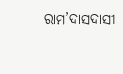ରାମ’ଦାସଦାସୀ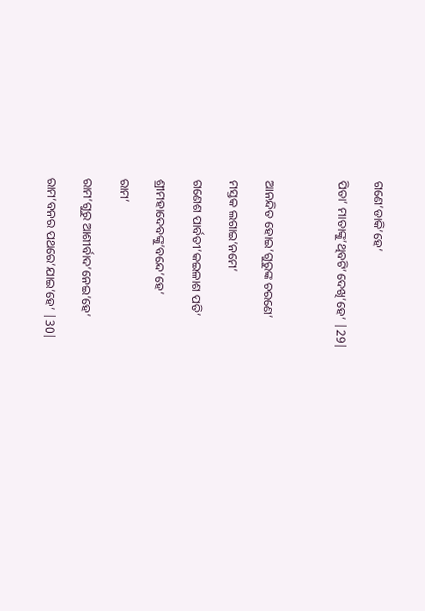ଗଣେ’ଡାକି’ହେ’

ପିତା’ ମାତାଙ୍କୁ’ଥିବଟି’ଦେଖି’ହେ’ |29|



ଆନନ୍ଦିତ ହୋଇ’ଗୁରୁଙ୍କ ଚରଣେ’

ମସ୍ତକ ଲଗାଇ’ନମେ’

ଗଣେଶ ପାର୍ବତୀ’କଇଳାଶ ପତି’

ଶ୍ରୀମହାଦେବଙ୍କୁ’ବନ୍ଦେ’ହେ’

ରାମ’

ରାମ’ଗୁରୁ ଆଶୀର୍ବାଦ’ନେଇ’ହେ’

ରାମ’ବନର ପଥରେ’ଯାଇ’ହେ’ |30|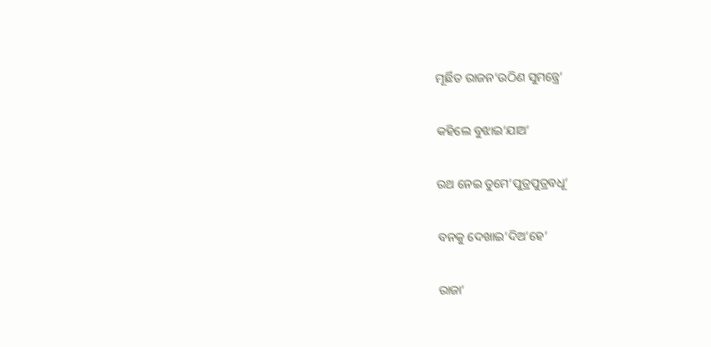ମୂର୍ଛିତ ରାଜନ’ଉଠିଣ ସୁମନ୍ତ୍ରେ’

କହିଲେ ବୁଝାଇ’ଯାଅ’

ରଥ ନେଇ ତୁମେ’ପୁତ୍ରପୁତ୍ରବଧୂ’

ବନକୁ ଦେଖାଇ’ଦିଅ’ହେ’

ରାଜା’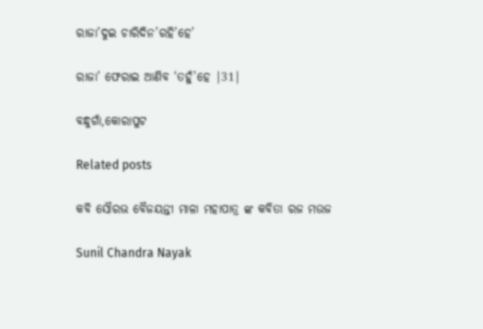ରାଜା’ଦୁଇ ଚାରିଦିନ’ରହି’ହେ’

ରାଜା’ ଫେରାଇ ଆଣିବ ‘ତହୁଁ’ହେ |31|

ବନ୍ଧୁଗାଁ,କୋରାପୁଟ

Related posts

କବି ସୌରଭ ବୈଜୟନ୍ତୀ ମାଳା ମହାପାତ୍ର ଙ୍କ କବିତା ରଜ ମଉଜ

Sunil Chandra Nayak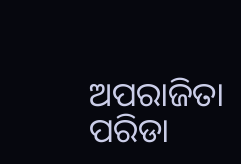ଅପରାଜିତା ପରିଡା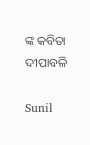ଙ୍କ କବିତା ଦୀପାବଳି

Sunil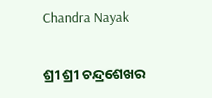Chandra Nayak

ଶ୍ରୀ ଶ୍ରୀ ଚନ୍ଦ୍ରଶେଖର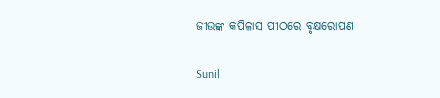ଜୀଉଙ୍କ କପିଳାସ ପୀଠରେ ବୃକ୍ଷରୋପଣ

Sunil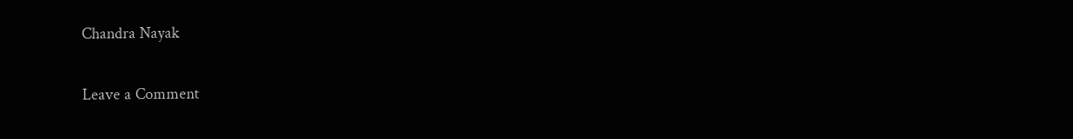Chandra Nayak

Leave a Comment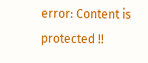error: Content is protected !!